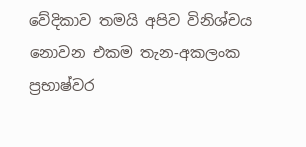වේදිකාව තමයි අපිව විනිශ්චය නොවන එකම තැන-අකලංක ප්‍රභාෂ්වර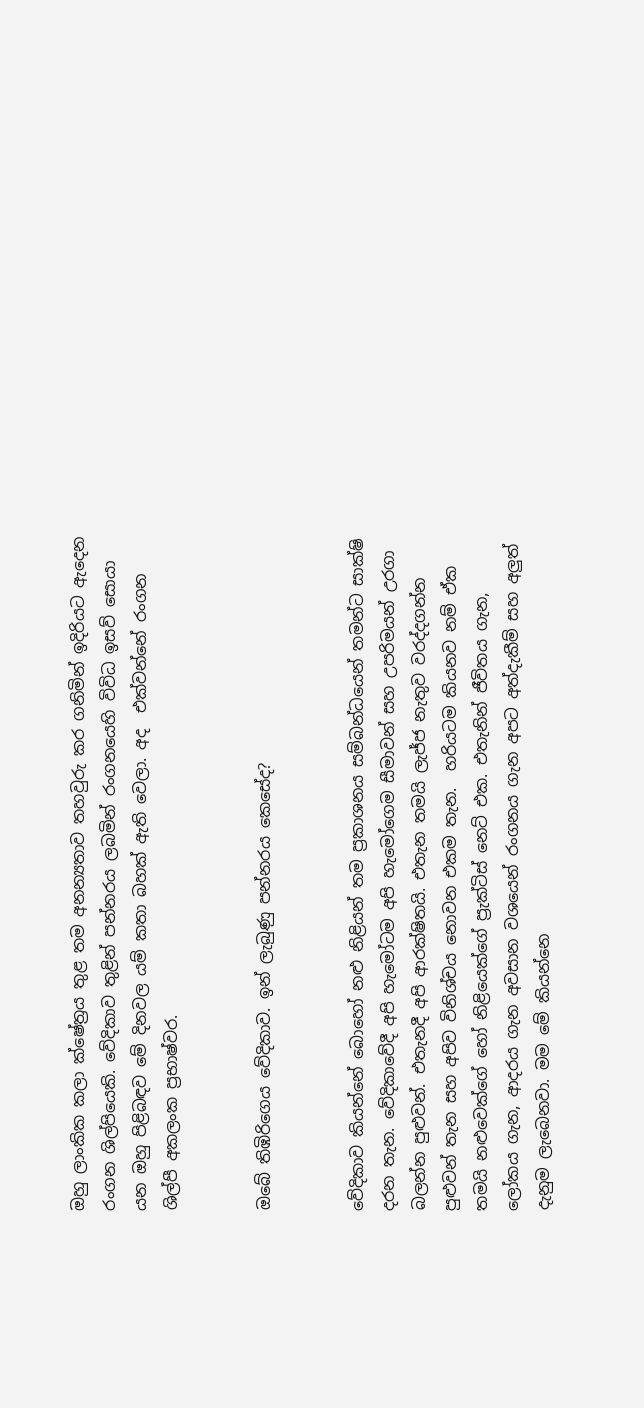ඔහු ලාංකික කලා ක්ෂේත්‍රය තුළ තම අනන්‍යතාව තහවුරු කර ගනිමින් ඉදිරියට ඇදෙන රංගන ශිල්පියෙකි. වේදිකාව තුළින් පන්නරය ලබමින් රංගනයෙහි විවිධ ඉසව් සොයා යන ඔහු පිළිබඳව මේ දිනවල යම් කතා බහක් ඇති වෙලා. අද  එක්වන්නේ රංගන ශිල්පී අකලංක ප්‍රභාෂ්වර.


ඔබේ තිඹිරිගෙය වේදිකාව. ඉන් ලැබුණු පන්නරය කෙසේද?


වේදිකාව කියන්නේ බොහෝ නළු නිළියන් තම ප්‍රකාශනය සම්බන්ධයෙන් තමන්ට සාක්ෂි දරන තැන. වේදිකාවේදී අපි හැමෝටම අපි හැමෝගෙම සීමාවන් සහ උපරිමයන් උරගා බලන්න පුළුවන්. එතැනදී අපි ආරක්ෂිතයි. එතැන තමයි ලැජ්ජ නැතුව වරද්දගන්න පුළුවන් තැන සහ අපිව විනිශ්චය නොවන එකම තැන.  හරියටම කියනව නම් ඒක තමයි නළුවෙක්ගේ හෝ නිළියෙක්ගේ ප්‍රැක්ටිස් නෙට් එක. එතැනින් ජීවිතය ගැන, ලෝකය ගැන, ආදරය ගැන අවසාන වශයෙන් රංගනය ගැන අපට අත්දැකීම් සහ අලුත් දැනුම ලැබෙනවා. මම මේ කියන්නෙ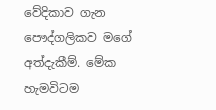වේදිකාව ගැන පෞද්ගලිකව මගේ අත්දැකීම්. මේක හැමවිටම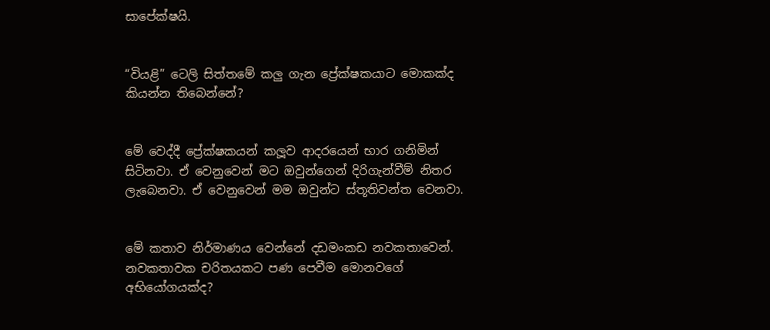සාපේක්ෂයි.


“වියළි” ටෙලි සිත්තමේ කලු ගැන ප්‍රේක්ෂකයාට මොකක්ද කියන්න තිබෙන්නේ?


මේ වෙද්දී ප්‍රේක්ෂකයන් කලූව ආදරයෙන් භාර ගනිමින් සිටිනවා. ඒ වෙනුවෙන් මට ඔවුන්ගෙන් දිරිගැන්වීම් නිතර ලැබෙනවා. ඒ වෙනුවෙන් මම ඔවුන්ට ස්තූතිවන්ත වෙනවා.


මේ කතාව නිර්මාණය වෙන්නේ දඩමංකඩ නවකතාවෙන්. නවකතාවක චරිතයකට පණ පෙවීම මොනවගේ අභියෝගයක්ද?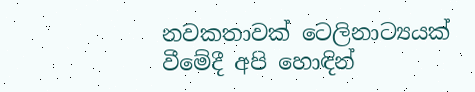නවකතාවක් ටෙලිනාට්‍යයක් වීමේදී අපි හොඳින්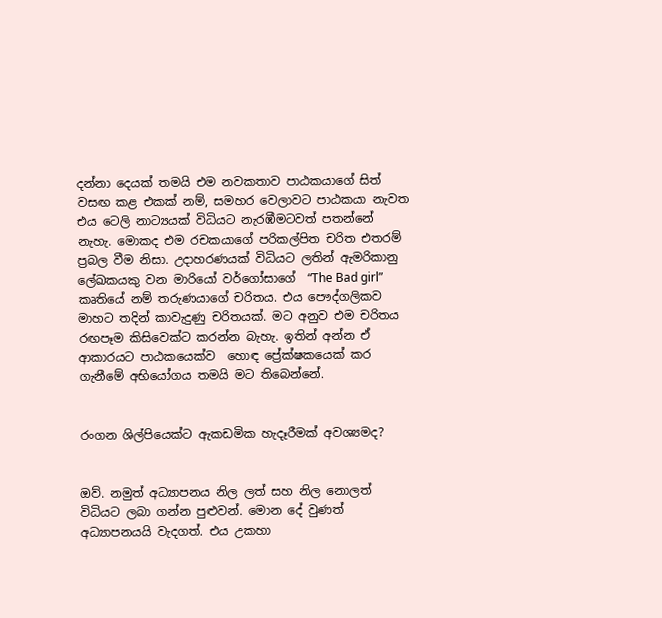දන්නා දෙයක් තමයි එම නවකතාව පාඨකයාගේ සිත් වසඟ කළ එකක් නම්, සමහර වෙලාවට පාඨකයා නැවත එය ටෙලි නාට්‍යයක් විධියට නැරඹීමටවත් පතන්නේ නැහැ. මොකද එම රචකයාගේ පරිකල්පිත චරිත එතරම් ප්‍රබල වීම නිසා. උදාහරණයක් විධියට ලතින් ඇමරිකානු ලේඛකයකු වන මාරියෝ වර්ගෝසාගේ  “The Bad girl” කෘතියේ නම් තරුණයාගේ චරිතය. එය පෞද්ගලිකව මාහට තදින් කාවැදුණු චරිතයක්. මට අනුව එම චරිතය රඟපෑම කිසිවෙක්ට කරන්න බැහැ. ඉතින් අන්න ඒ ආකාරයට පාඨකයෙක්ව  හොඳ ප්‍රේක්ෂකයෙක් කර ගැනීමේ අභියෝගය තමයි මට තිබෙන්නේ.


රංගන ශිල්පියෙක්ට ඇකඩමික හැදෑරීමක් අවශ්‍යමද?


ඔව්. නමුත් අධ්‍යාපනය නිල ලත් සහ නිල නොලත් විධියට ලබා ගන්න පුළුවන්. මොන දේ වුණත්  අධ්‍යාපනයයි වැදගත්. එය උකහා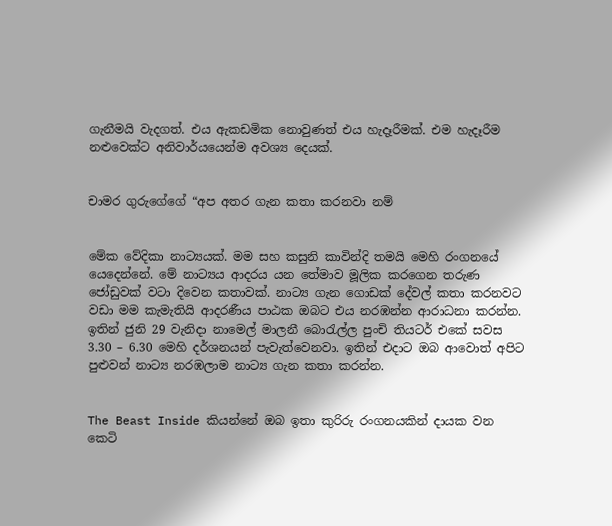ගැනීමයි වැදගත්. එය ඇකඩමික නොවුණත් එය හැදෑරීමක්. එම හැදෑරීම නළුවෙක්ට අනිවාර්යයෙන්ම අවශ්‍ය දෙයක්.


චාමර ගුරුගේගේ “අප අතර ගැන කතා කරනවා නම්


මේක වේදිකා නාට්‍යයක්. මම සහ කසුනි කාවින්දි තමයි මෙහි රංගනයේ යෙදෙන්නේ. මේ නාට්‍යය ආදරය යන තේමාව මූලික කරගෙන තරුණ ජෝඩුවක් වටා දිවෙන කතාවක්. නාට්‍ය ගැන ගොඩක් දේවල් කතා කරනවට වඩා මම කැමැතියි ආදරණීය පාඨක ඔබට එය නරඹන්න ආරාධනා කරන්න. ඉතින් ජුනි 29 වැනිදා නාමෙල් මාලනී බොරැල්ල පුංචි තියටර් එකේ සවස 3.30 – 6.30 මෙහි දර්ශනයන් පැවැත්වෙනවා. ඉතින් එදාට ඔබ ආවොත් අපිට පුළුවන් නාට්‍ය නරඹලාම නාට්‍ය ගැන කතා කරන්න.


The Beast Inside කියන්නේ ඔබ ඉතා කුරිරු රංගනයකින් දායක වන කෙටි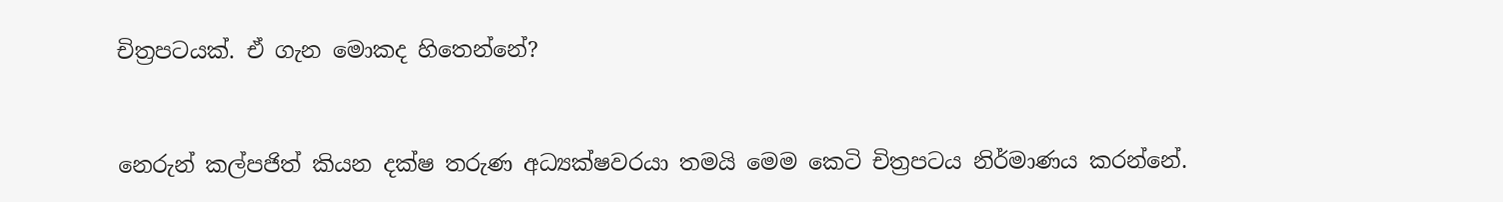චිත්‍රපටයක්. ඒ ගැන මොකද හිතෙන්නේ?


නෙරුන් කල්පජිත් කියන දක්ෂ තරුණ අධ්‍යක්ෂවරයා තමයි මෙම කෙටි චිත්‍රපටය නිර්මාණය කරන්නේ.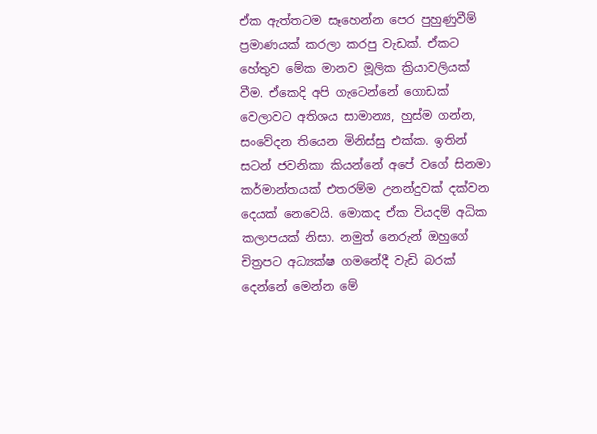ඒක ඇත්තටම සෑහෙන්න පෙර පුහුණුවීම් ප්‍රමාණයක් කරලා කරපු වැඩක්. ඒකට හේතුව මේක මානව මූලික ක්‍රියාවලියක් වීම. ඒකෙදි අපි ගැටෙන්නේ ගොඩක් වෙලාවට අතිශය සාමාන්‍ය, හුස්ම ගන්න, සංවේදන තියෙන මිනිස්සු එක්ක. ඉතින් සටන් ජවනිකා කියන්නේ අපේ වගේ සිනමා කර්මාන්තයක් එතරම්ම උනන්දුවක් දක්වන දෙයක් නෙවෙයි. මොකද ඒක වියදම් අධික කලාපයක් නිසා. නමුත් නෙරුන් ඔහුගේ චිත්‍රපට අධ්‍යක්ෂ ගමනේදී වැඩි බරක් දෙන්නේ මෙන්න මේ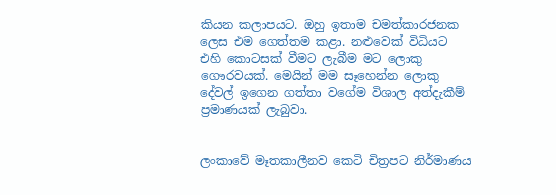කියන කලාපයට. ඔහු ඉතාම චමත්කාරජනක ලෙස එම ගෙත්තම කළා. නළුවෙක් විධියට  එහි කොටසක් වීමට ලැබීම මට ලොකු ගෞරවයක්. මෙයින් මම සෑහෙන්න ලොකු දේවල් ඉගෙන ගත්තා වගේම විශාල අත්දැකීම් ප්‍රමාණයක් ලැබුවා.


ලංකාවේ මෑතකාලීනව කෙටි චිත්‍රපට නිර්මාණය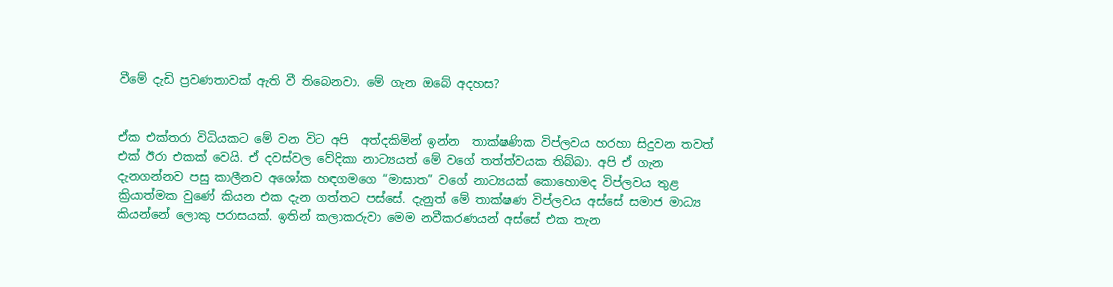වීමේ දැඩි ප්‍රවණතාවක් ඇති වී තිබෙනවා. මේ ගැන ඔබේ අදහස?


ඒක එක්තරා විධියකට මේ වන විට අපි  අත්දකිමින් ඉන්න  තාක්ෂණික විප්ලවය හරහා සිදුවන තවත් එක් ඊරා එකක් වෙයි. ඒ දවස්වල වේදිකා නාට්‍යයත් මේ වගේ තත්ත්වයක තිබ්බා. අපි ඒ ගැන දැනගන්නව පසු කාලීනව අශෝක හඳගමගෙ “මාඝාත” වගේ නාට්‍යයක් කොහොමද විප්ලවය තුළ ක්‍රියාත්මක වුණේ කියන එක දැන ගත්තට පස්සේ. දැනුත් මේ තාක්ෂණ විප්ලවය අස්සේ සමාජ මාධ්‍ය කියන්නේ ලොකු පරාසයක්. ඉතින් කලාකරුවා මෙම නවීකරණයන් අස්සේ එක තැන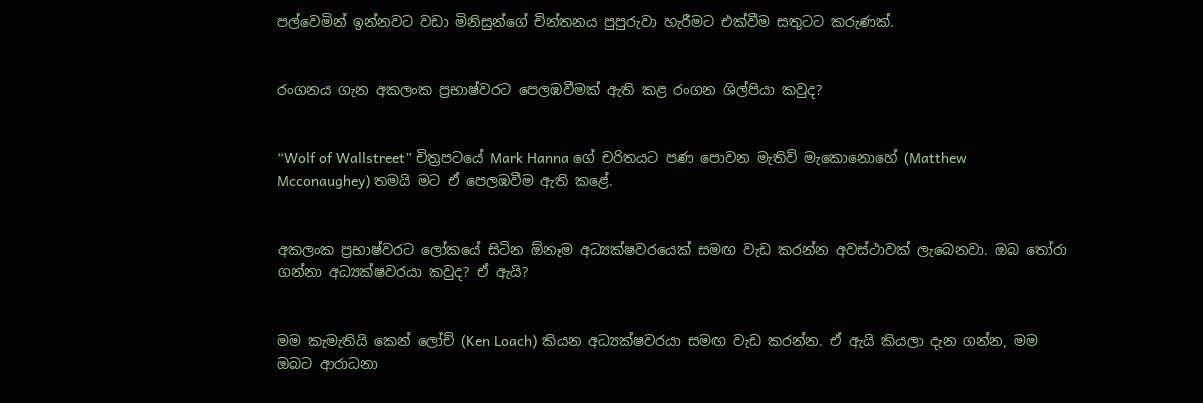පල්වෙමින් ඉන්නවට වඩා මිනිසුන්ගේ චින්තනය පුපුරුවා හැරීමට එක්වීම සතුටට කරුණක්.


රංගනය ගැන අකලංක ප්‍රභාෂ්වරට පෙලඹවීමක් ඇති කළ රංගන ශිල්පියා කවුද?


“Wolf of Wallstreet” චිත්‍රපටයේ Mark Hanna ගේ චරිතයට පණ පොවන මැතිව් මැකොනොහේ (Matthew Mcconaughey) තමයි මට ඒ පෙලඹවීම ඇති කළේ.


අකලංක ප්‍රභාෂ්වරට ලෝකයේ සිටින ඕනෑම අධ්‍යක්ෂවරයෙක් සමඟ වැඩ කරන්න අවස්ථාවක් ලැබෙනවා. ඔබ තෝරා ගන්නා අධ්‍යක්ෂවරයා කවුද? ඒ ඇයි?


මම කැමැතියි කෙන් ලෝච් (Ken Loach) කියන අධ්‍යක්ෂවරයා සමඟ වැඩ කරන්න. ඒ ඇයි කියලා දැන ගන්න, මම ඔබට ආරාධනා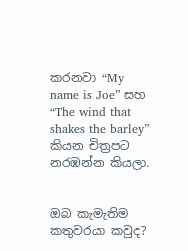කරනවා “My name is Joe” සහ “The wind that shakes the barley” කියන චිත්‍රපට නරඹන්න කියලා.


ඔබ කැමැතිම කතුවරයා කවුද?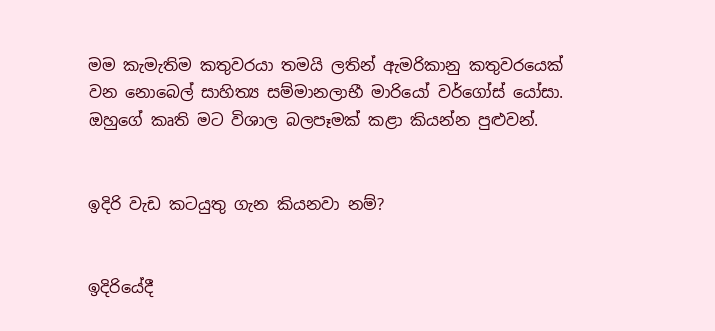මම කැමැතිම කතුවරයා තමයි ලතින් ඇමරිකානු කතුවරයෙක් වන නොබෙල් සාහිත්‍ය සම්මානලාභී මාරියෝ වර්ගෝස් යෝසා. ඔහුගේ කෘති මට විශාල බලපෑමක් කළා කියන්න පුළුවන්.


ඉදිරි වැඩ කටයුතු ගැන කියනවා නම්?


ඉදිරියේදී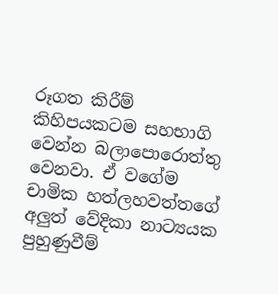රූගත කිරීම් කිහිපයකටම සහභාගි වෙන්න බලාපොරොත්තු වෙනවා. ඒ වගේම චාමික හත්ලහවත්තගේ අලුත් වේදිකා නාට්‍යයක පුහුණුවීම්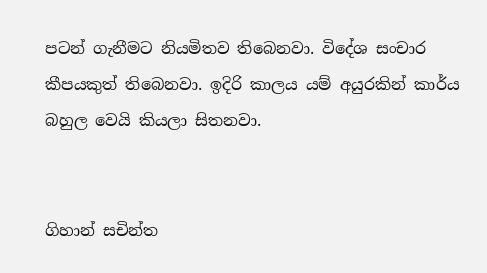පටන් ගැනීමට නියමිතව තිබෙනවා. විදේශ සංචාර කීපයකුත් තිබෙනවා. ඉදිරි කාලය යම් අයුරකින් කාර්ය බහුල වෙයි කියලා සිතනවා.


ගිහාන් සචින්ත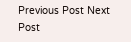Previous Post Next Post